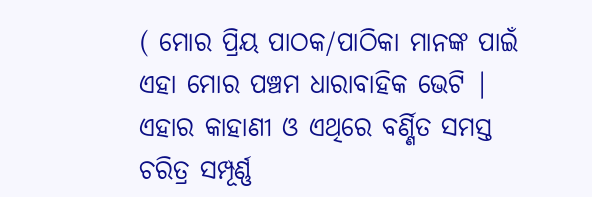( ମୋର ପ୍ରିୟ ପାଠକ/ପାଠିକା ମାନଙ୍କ ପାଇଁ ଏହା ମୋର ପଞ୍ଚମ ଧାରାବାହିକ ଭେଟି | ଏହାର କାହାଣୀ ଓ ଏଥିରେ ବର୍ଣ୍ଣିତ ସମସ୍ତ ଚରିତ୍ର ସମ୍ପୂର୍ଣ୍ଣ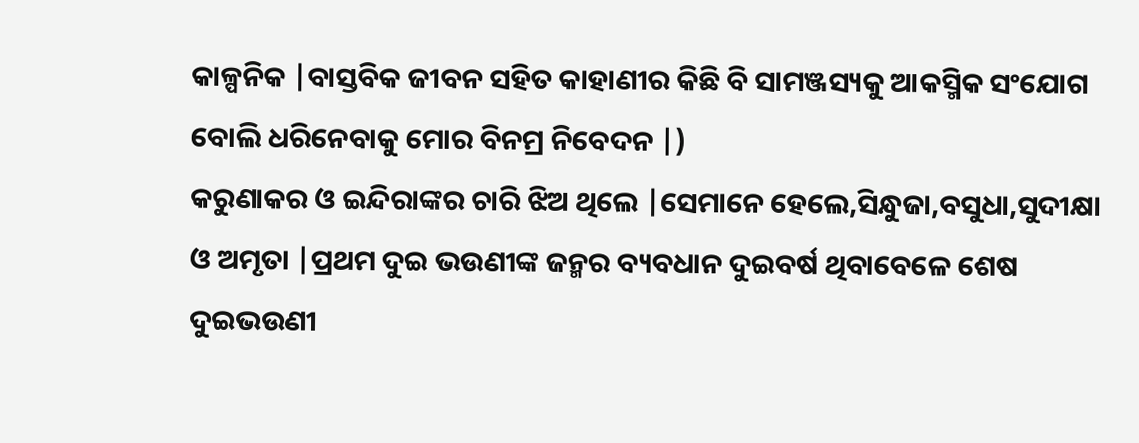କାଳ୍ପନିକ |ବାସ୍ତବିକ ଜୀବନ ସହିତ କାହାଣୀର କିଛି ବି ସାମଞ୍ଜସ୍ୟକୁ ଆକସ୍ମିକ ସଂଯୋଗ ବୋଲି ଧରିନେବାକୁ ମୋର ବିନମ୍ର ନିବେଦନ |)
କରୁଣାକର ଓ ଇନ୍ଦିରାଙ୍କର ଚାରି ଝିଅ ଥିଲେ |ସେମାନେ ହେଲେ,ସିନ୍ଧୁଜା,ବସୁଧା,ସୁଦୀକ୍ଷା ଓ ଅମୃତା |ପ୍ରଥମ ଦୁଇ ଭଉଣୀଙ୍କ ଜନ୍ମର ବ୍ୟବଧାନ ଦୁଇବର୍ଷ ଥିବାବେଳେ ଶେଷ ଦୁଇଭଉଣୀ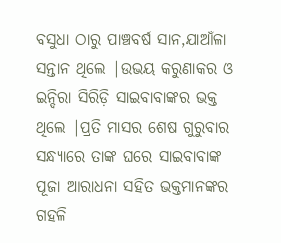ବସୁଧା ଠାରୁ ପାଞ୍ଚବର୍ଷ ସାନ,ଯାଆଁଳା ସନ୍ତାନ ଥିଲେ |ଉଭୟ କରୁଣାକର ଓ ଇନ୍ଦିରା ସିରିଡ଼ି ସାଇବାବାଙ୍କର ଭକ୍ତ ଥିଲେ |ପ୍ରତି ମାସର ଶେଷ ଗୁରୁବାର ସନ୍ଧ୍ୟାରେ ତାଙ୍କ ଘରେ ସାଇବାବାଙ୍କ ପୂଜା ଆରାଧନା ସହିତ ଭକ୍ତମାନଙ୍କର ଗହଳି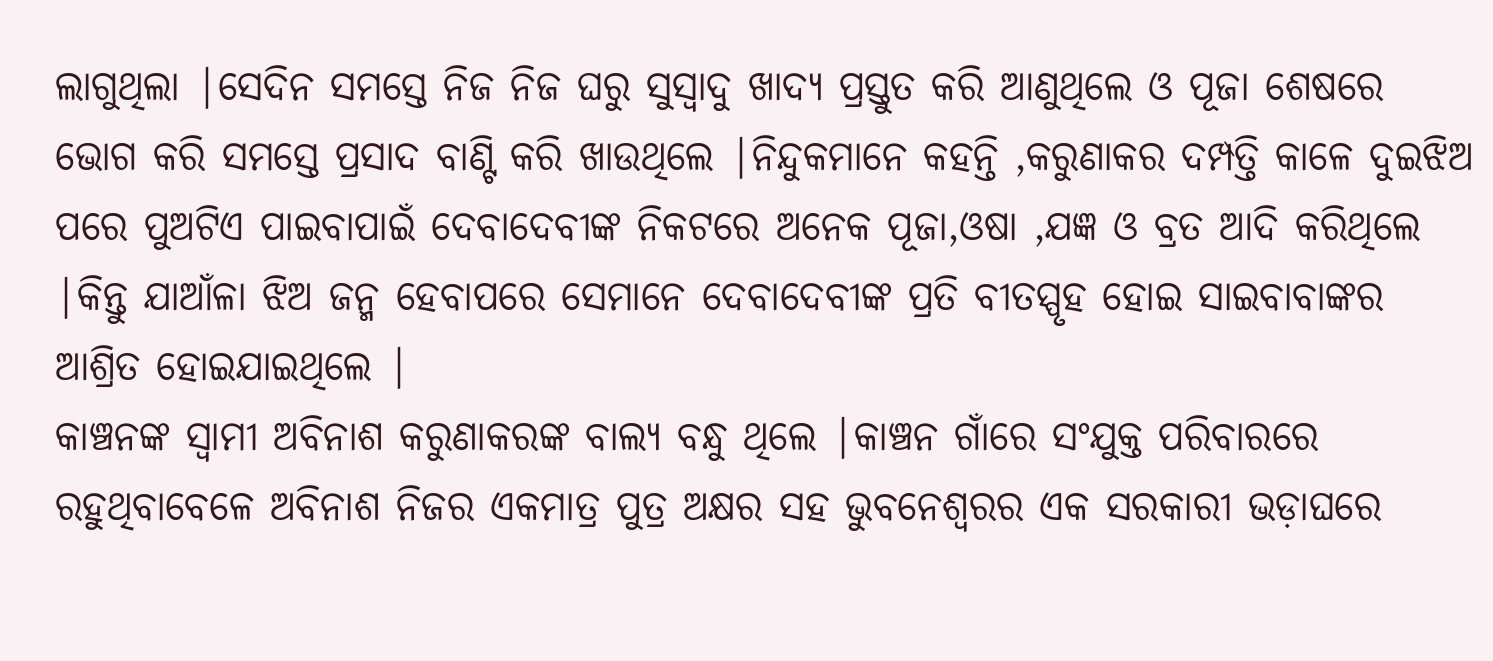ଲାଗୁଥିଲା |ସେଦିନ ସମସ୍ତେ ନିଜ ନିଜ ଘରୁ ସୁସ୍ୱାଦୁ ଖାଦ୍ୟ ପ୍ରସ୍ତୁତ କରି ଆଣୁଥିଲେ ଓ ପୂଜା ଶେଷରେ ଭୋଗ କରି ସମସ୍ତେ ପ୍ରସାଦ ବାଣ୍ଟି କରି ଖାଉଥିଲେ |ନିନ୍ଦୁକମାନେ କହନ୍ତି ,କରୁଣାକର ଦମ୍ପତ୍ତି କାଳେ ଦୁଇଝିଅ ପରେ ପୁଅଟିଏ ପାଇବାପାଇଁ ଦେବାଦେବୀଙ୍କ ନିକଟରେ ଅନେକ ପୂଜା,ଓଷା ,ଯଜ୍ଞ ଓ ବ୍ରତ ଆଦି କରିଥିଲେ |କିନ୍ତୁ ଯାଆଁଳା ଝିଅ ଜନ୍ମ ହେବାପରେ ସେମାନେ ଦେବାଦେବୀଙ୍କ ପ୍ରତି ବୀତସ୍ପୃହ ହୋଇ ସାଇବାବାଙ୍କର ଆଶ୍ରିତ ହୋଇଯାଇଥିଲେ |
କାଞ୍ଚନଙ୍କ ସ୍ୱାମୀ ଅବିନାଶ କରୁଣାକରଙ୍କ ବାଲ୍ୟ ବନ୍ଧୁ ଥିଲେ |କାଞ୍ଚନ ଗାଁରେ ସଂଯୁକ୍ତ ପରିବାରରେ ରହୁଥିବାବେଳେ ଅବିନାଶ ନିଜର ଏକମାତ୍ର ପୁତ୍ର ଅକ୍ଷର ସହ ଭୁବନେଶ୍ୱରର ଏକ ସରକାରୀ ଭଡ଼ାଘରେ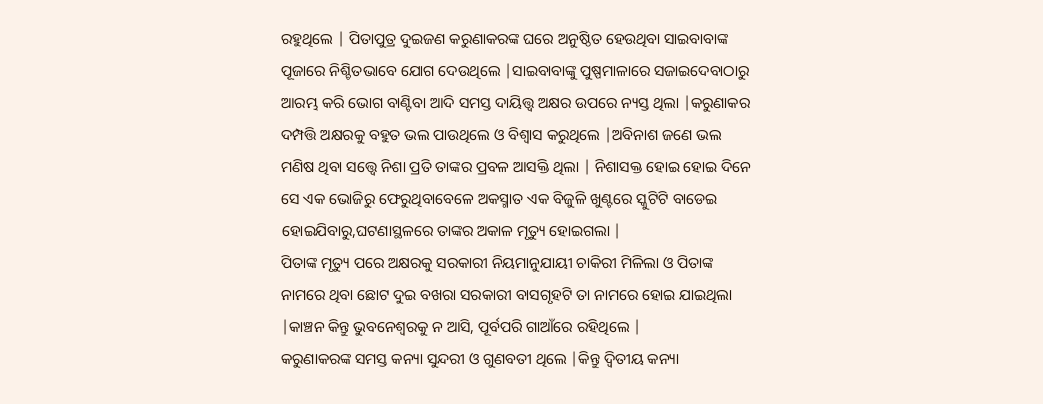ରହୁଥିଲେ | ପିତାପୁତ୍ର ଦୁଇଜଣ କରୁଣାକରଙ୍କ ଘରେ ଅନୁଷ୍ଠିତ ହେଉଥିବା ସାଇବାବାଙ୍କ ପୂଜାରେ ନିଶ୍ଚିତଭାବେ ଯୋଗ ଦେଉଥିଲେ |ସାଇବାବାଙ୍କୁ ପୁଷ୍ପମାଳାରେ ସଜାଇଦେବାଠାରୁ ଆରମ୍ଭ କରି ଭୋଗ ବାଣ୍ଟିବା ଆଦି ସମସ୍ତ ଦାୟିତ୍ତ୍ୱ ଅକ୍ଷର ଉପରେ ନ୍ୟସ୍ତ ଥିଲା |କରୁଣାକର ଦମ୍ପତ୍ତି ଅକ୍ଷରକୁ ବହୁତ ଭଲ ପାଉଥିଲେ ଓ ବିଶ୍ୱାସ କରୁଥିଲେ |ଅବିନାଶ ଜଣେ ଭଲ ମଣିଷ ଥିବା ସତ୍ତ୍ୱେ ନିଶା ପ୍ରତି ତାଙ୍କର ପ୍ରବଳ ଆସକ୍ତି ଥିଲା | ନିଶାସକ୍ତ ହୋଇ ହୋଇ ଦିନେ ସେ ଏକ ଭୋଜିରୁ ଫେରୁଥିବାବେଳେ ଅକସ୍ମାତ ଏକ ବିଜୁଳି ଖୁଣ୍ଟରେ ସ୍କୁଟିଟି ବାଡେଇ ହୋଇଯିବାରୁ,ଘଟଣାସ୍ଥଳରେ ତାଙ୍କର ଅକାଳ ମୃତ୍ୟୁ ହୋଇଗଲା |
ପିତାଙ୍କ ମୃତ୍ୟୁ ପରେ ଅକ୍ଷରକୁ ସରକାରୀ ନିୟମାନୁଯାୟୀ ଚାକିରୀ ମିଳିଲା ଓ ପିତାଙ୍କ ନାମରେ ଥିବା ଛୋଟ ଦୁଇ ବଖରା ସରକାରୀ ବାସଗୃହଟି ତା ନାମରେ ହୋଇ ଯାଇଥିଲା |କାଞ୍ଚନ କିନ୍ତୁ ଭୁବନେଶ୍ୱରକୁ ନ ଆସି, ପୂର୍ବପରି ଗାଆଁରେ ରହିଥିଲେ |
କରୁଣାକରଙ୍କ ସମସ୍ତ କନ୍ୟା ସୁନ୍ଦରୀ ଓ ଗୁଣବତୀ ଥିଲେ |କିନ୍ତୁ ଦ୍ୱିତୀୟ କନ୍ୟା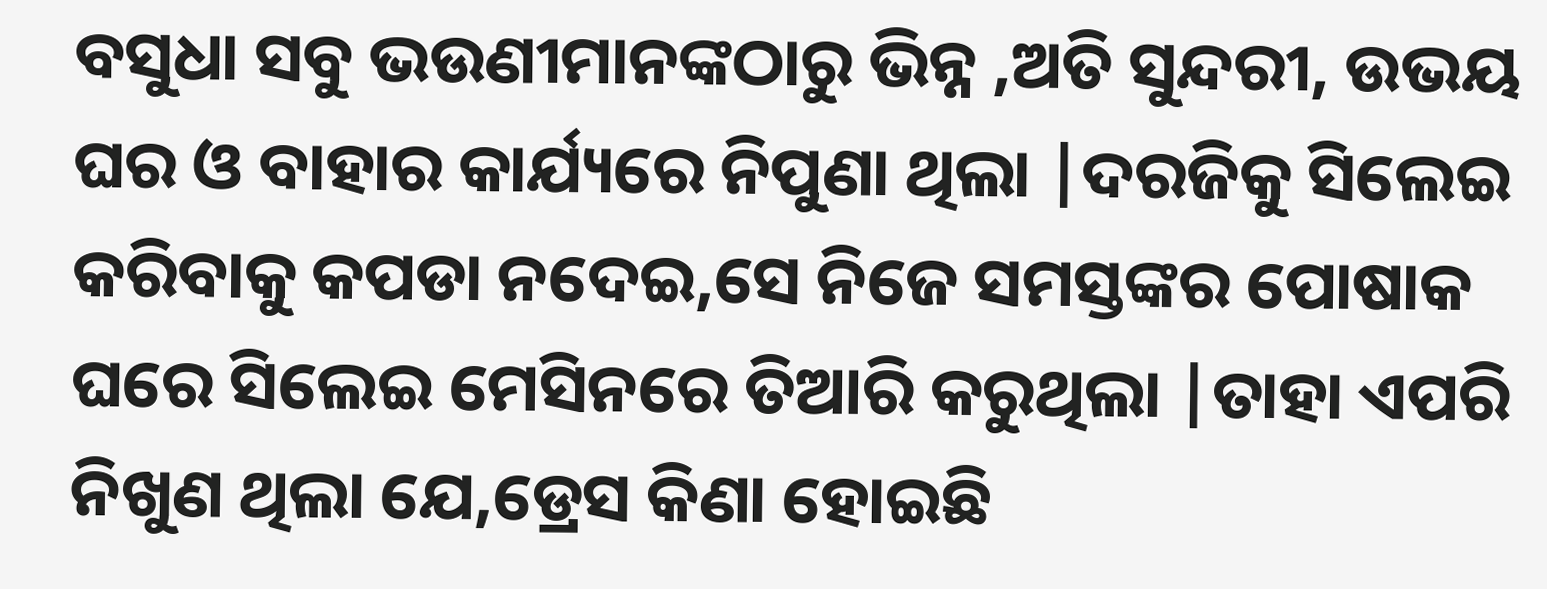ବସୁଧା ସବୁ ଭଉଣୀମାନଙ୍କଠାରୁ ଭିନ୍ନ ,ଅତି ସୁନ୍ଦରୀ, ଉଭୟ ଘର ଓ ବାହାର କାର୍ଯ୍ୟରେ ନିପୁଣା ଥିଲା |ଦରଜିକୁ ସିଲେଇ କରିବାକୁ କପଡା ନଦେଇ,ସେ ନିଜେ ସମସ୍ତଙ୍କର ପୋଷାକ ଘରେ ସିଲେଇ ମେସିନରେ ତିଆରି କରୁଥିଲା |ତାହା ଏପରି ନିଖୁଣ ଥିଲା ଯେ,ଡ୍ରେସ କିଣା ହୋଇଛି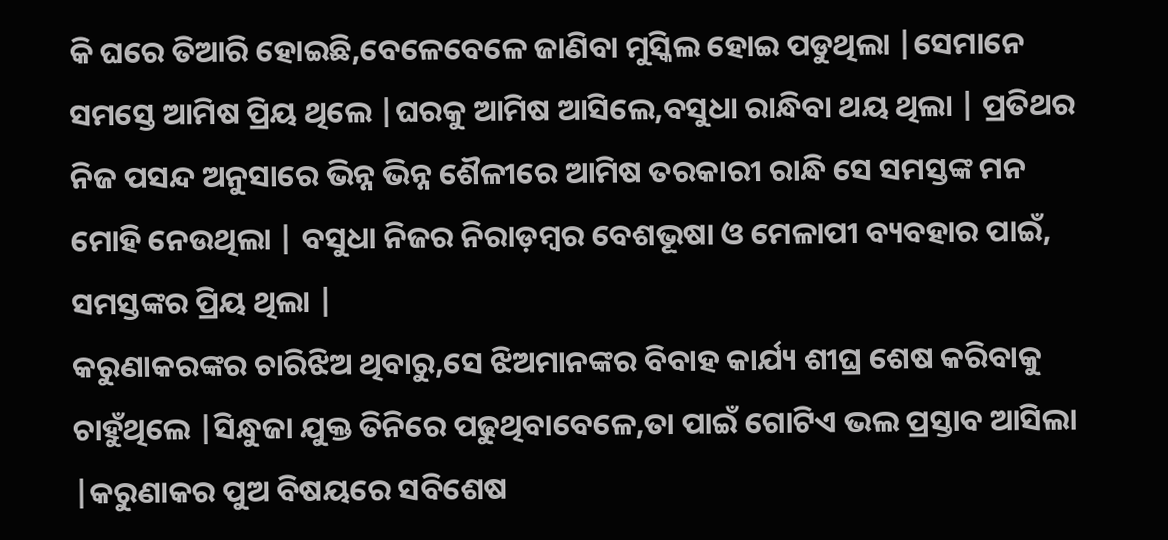କି ଘରେ ତିଆରି ହୋଇଛି,ବେଳେବେଳେ ଜାଣିବା ମୁସ୍କିଲ ହୋଇ ପଡୁଥିଲା |ସେମାନେ ସମସ୍ତେ ଆମିଷ ପ୍ରିୟ ଥିଲେ |ଘରକୁ ଆମିଷ ଆସିଲେ,ବସୁଧା ରାନ୍ଧିବା ଥୟ ଥିଲା | ପ୍ରତିଥର ନିଜ ପସନ୍ଦ ଅନୁସାରେ ଭିନ୍ନ ଭିନ୍ନ ଶୈଳୀରେ ଆମିଷ ତରକାରୀ ରାନ୍ଧି ସେ ସମସ୍ତଙ୍କ ମନ ମୋହି ନେଉଥିଲା | ବସୁଧା ନିଜର ନିରାଡ଼ମ୍ବର ବେଶଭୂଷା ଓ ମେଳାପୀ ବ୍ୟବହାର ପାଇଁ, ସମସ୍ତଙ୍କର ପ୍ରିୟ ଥିଲା |
କରୁଣାକରଙ୍କର ଚାରିଝିଅ ଥିବାରୁ,ସେ ଝିଅମାନଙ୍କର ବିବାହ କାର୍ଯ୍ୟ ଶୀଘ୍ର ଶେଷ କରିବାକୁ ଚାହୁଁଥିଲେ |ସିନ୍ଧୁଜା ଯୁକ୍ତ ତିନିରେ ପଢୁଥିବାବେଳେ,ତା ପାଇଁ ଗୋଟିଏ ଭଲ ପ୍ରସ୍ତାବ ଆସିଲା |କରୁଣାକର ପୁଅ ବିଷୟରେ ସବିଶେଷ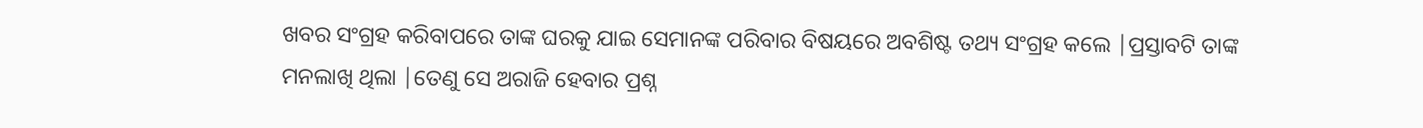ଖବର ସଂଗ୍ରହ କରିବାପରେ ତାଙ୍କ ଘରକୁ ଯାଇ ସେମାନଙ୍କ ପରିବାର ବିଷୟରେ ଅବଶିଷ୍ଟ ତଥ୍ୟ ସଂଗ୍ରହ କଲେ |ପ୍ରସ୍ତାବଟି ତାଙ୍କ ମନଲାଖି ଥିଲା |ତେଣୁ ସେ ଅରାଜି ହେବାର ପ୍ରଶ୍ନ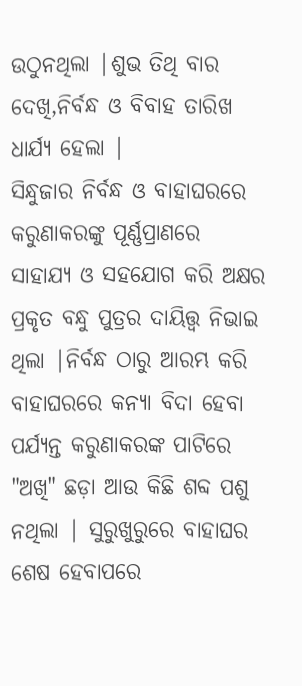ଉଠୁନଥିଲା |ଶୁଭ ତିଥି ବାର ଦେଖି,ନିର୍ବନ୍ଧ ଓ ବିବାହ ତାରିଖ ଧାର୍ଯ୍ୟ ହେଲା |
ସିନ୍ଧୁଜାର ନିର୍ବନ୍ଧ ଓ ବାହାଘରରେ କରୁଣାକରଙ୍କୁ ପୂର୍ଣ୍ଣପ୍ରାଣରେ ସାହାଯ୍ୟ ଓ ସହଯୋଗ କରି ଅକ୍ଷର ପ୍ରକୃତ ବନ୍ଧୁ ପୁତ୍ରର ଦାୟିତ୍ତ୍ୱ ନିଭାଇ ଥିଲା |ନିର୍ବନ୍ଧ ଠାରୁ ଆରମ୍ଭ କରି ବାହାଘରରେ କନ୍ୟା ବିଦା ହେବା ପର୍ଯ୍ୟନ୍ତ କରୁଣାକରଙ୍କ ପାଟିରେ "ଅଖି" ଛଡ଼ା ଆଉ କିଛି ଶବ୍ଦ ପଶୁ ନଥିଲା | ସୁରୁଖୁରୁରେ ବାହାଘର ଶେଷ ହେବାପରେ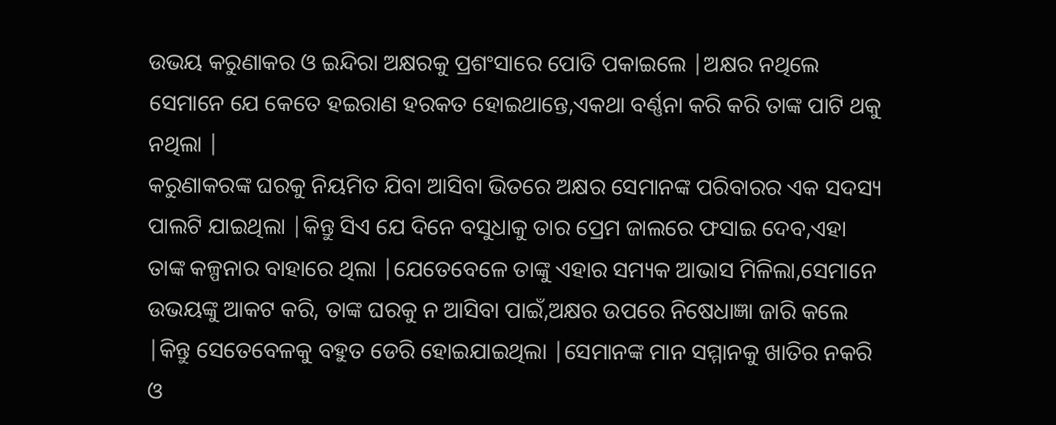ଉଭୟ କରୁଣାକର ଓ ଇନ୍ଦିରା ଅକ୍ଷରକୁ ପ୍ରଶଂସାରେ ପୋତି ପକାଇଲେ |ଅକ୍ଷର ନଥିଲେ ସେମାନେ ଯେ କେତେ ହଇରାଣ ହରକତ ହୋଇଥାନ୍ତେ,ଏକଥା ବର୍ଣ୍ଣନା କରି କରି ତାଙ୍କ ପାଟି ଥକୁ ନଥିଲା |
କରୁଣାକରଙ୍କ ଘରକୁ ନିୟମିତ ଯିବା ଆସିବା ଭିତରେ ଅକ୍ଷର ସେମାନଙ୍କ ପରିବାରର ଏକ ସଦସ୍ୟ ପାଲଟି ଯାଇଥିଲା |କିନ୍ତୁ ସିଏ ଯେ ଦିନେ ବସୁଧାକୁ ତାର ପ୍ରେମ ଜାଲରେ ଫସାଇ ଦେବ,ଏହା ତାଙ୍କ କଳ୍ପନାର ବାହାରେ ଥିଲା |ଯେତେବେଳେ ତାଙ୍କୁ ଏହାର ସମ୍ୟକ ଆଭାସ ମିଳିଲା,ସେମାନେ ଉଭୟଙ୍କୁ ଆକଟ କରି, ତାଙ୍କ ଘରକୁ ନ ଆସିବା ପାଇଁ,ଅକ୍ଷର ଉପରେ ନିଷେଧାଜ୍ଞା ଜାରି କଲେ |କିନ୍ତୁ ସେତେବେଳକୁ ବହୁତ ଡେରି ହୋଇଯାଇଥିଲା |ସେମାନଙ୍କ ମାନ ସମ୍ମାନକୁ ଖାତିର ନକରି ଓ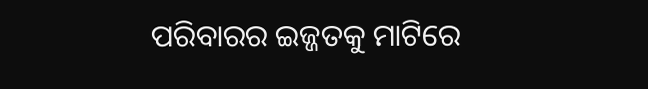ପରିବାରର ଇଜ୍ଜତକୁ ମାଟିରେ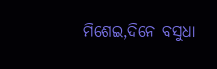ମିଶେଇ,ଦିନେ ବସୁଧା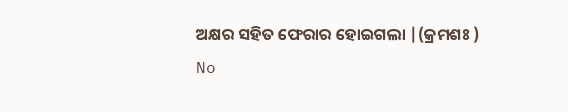ଅକ୍ଷର ସହିତ ଫେରାର ହୋଇଗଲା |(କ୍ରମଶଃ )
No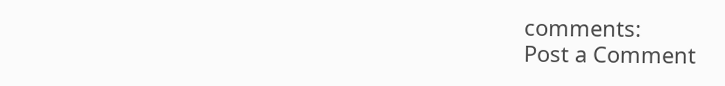comments:
Post a Comment